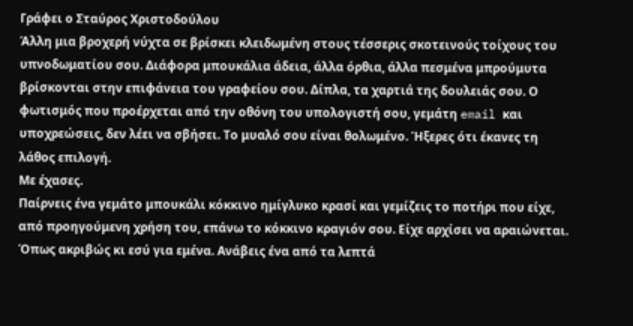Γράφει ο Σταύρος Χριστοδούλου
Άλλη μια βροχερή νύχτα σε βρίσκει κλειδωμένη στους τέσσερις σκοτεινούς τοίχους του υπνοδωματίου σου. Διάφορα μπουκάλια άδεια, άλλα όρθια, άλλα πεσμένα μπρούμυτα βρίσκονται στην επιφάνεια του γραφείου σου. Δίπλα, τα χαρτιά της δουλειάς σου. Ο φωτισμός που προέρχεται από την οθόνη του υπολογιστή σου, γεμάτη email και υποχρεώσεις, δεν λέει να σβήσει. Το μυαλό σου είναι θολωμένο. Ήξερες ότι έκανες τη λάθος επιλογή.
Με έχασες.
Παίρνεις ένα γεμάτο μπουκάλι κόκκινο ημίγλυκο κρασί και γεμίζεις το ποτήρι που είχε, από προηγούμενη χρήση του, επάνω το κόκκινο κραγιόν σου. Είχε αρχίσει να αραιώνεται.
Όπως ακριβώς κι εσύ για εμένα. Ανάβεις ένα από τα λεπτά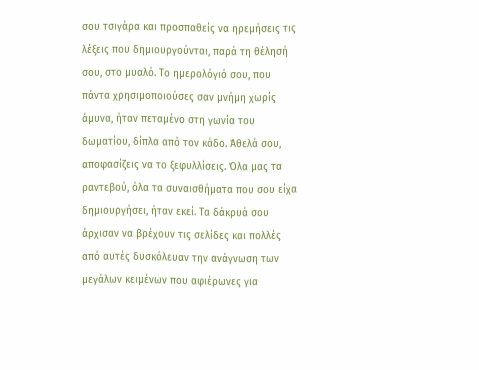σου τσιγάρα και προσπαθείς να ηρεμήσεις τις λέξεις που δημιουργούνται, παρά τη θέλησή σου, στο μυαλό. Το ημερολόγιό σου, που πάντα χρησιμοποιούσες σαν μνήμη χωρίς άμυνα, ήταν πεταμένο στη γωνία του δωματίου, δίπλα από τον κάδο. Άθελά σου, αποφασίζεις να το ξεφυλλίσεις. Όλα μας τα ραντεβού, όλα τα συναισθήματα που σου είχα δημιουργήσει, ήταν εκεί. Τα δάκρυά σου άρχισαν να βρέχουν τις σελίδες και πολλές από αυτές δυσκόλευαν την ανάγνωση των μεγάλων κειμένων που αφιέρωνες για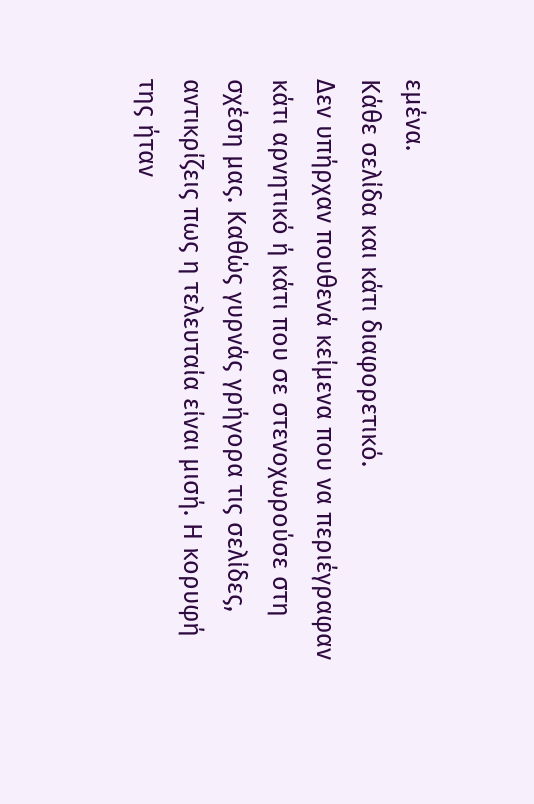εμένα.
Κάθε σελίδα και κάτι διαφορετικό.
Δεν υπήρχαν πουθενά κείμενα που να περιέγραφαν κάτι αρνητικό ή κάτι που σε στενοχωρούσε στη σχέση μας. Καθώς γυρνάς γρήγορα τις σελίδες, αντικρίζεις πως η τελευταία είναι μισή. Η κορυφή της ήταν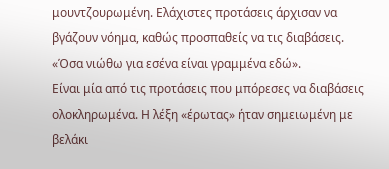μουντζουρωμένη. Ελάχιστες προτάσεις άρχισαν να βγάζουν νόημα, καθώς προσπαθείς να τις διαβάσεις.
«Όσα νιώθω για εσένα είναι γραμμένα εδώ».
Είναι μία από τις προτάσεις που μπόρεσες να διαβάσεις ολοκληρωμένα. Η λέξη «έρωτας» ήταν σημειωμένη με βελάκι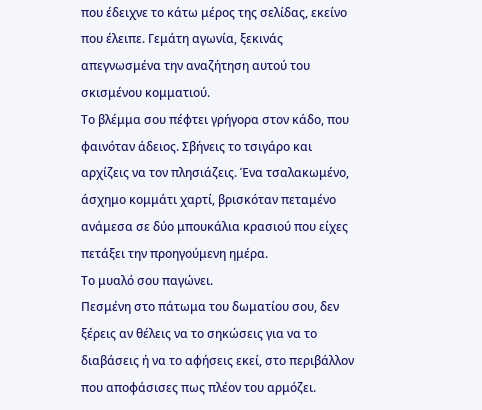που έδειχνε το κάτω μέρος της σελίδας, εκείνο που έλειπε. Γεμάτη αγωνία, ξεκινάς απεγνωσμένα την αναζήτηση αυτού του σκισμένου κομματιού.
Το βλέμμα σου πέφτει γρήγορα στον κάδο, που φαινόταν άδειος. Σβήνεις το τσιγάρο και αρχίζεις να τον πλησιάζεις. Ένα τσαλακωμένο, άσχημο κομμάτι χαρτί, βρισκόταν πεταμένο ανάμεσα σε δύο μπουκάλια κρασιού που είχες πετάξει την προηγούμενη ημέρα.
Το μυαλό σου παγώνει.
Πεσμένη στο πάτωμα του δωματίου σου, δεν ξέρεις αν θέλεις να το σηκώσεις για να το διαβάσεις ή να το αφήσεις εκεί, στο περιβάλλον που αποφάσισες πως πλέον του αρμόζει.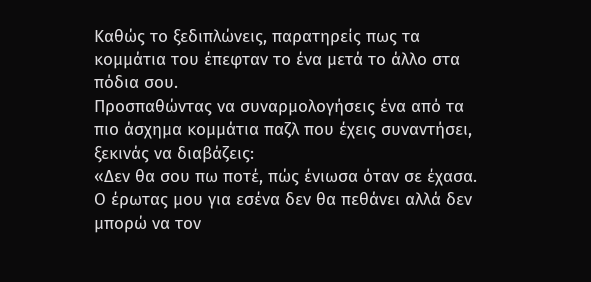Καθώς το ξεδιπλώνεις, παρατηρείς πως τα κομμάτια του έπεφταν το ένα μετά το άλλο στα πόδια σου.
Προσπαθώντας να συναρμολογήσεις ένα από τα πιο άσχημα κομμάτια παζλ που έχεις συναντήσει, ξεκινάς να διαβάζεις:
«Δεν θα σου πω ποτέ, πώς ένιωσα όταν σε έχασα. Ο έρωτας μου για εσένα δεν θα πεθάνει αλλά δεν μπορώ να τον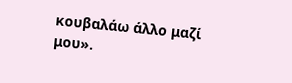κουβαλάω άλλο μαζί μου».